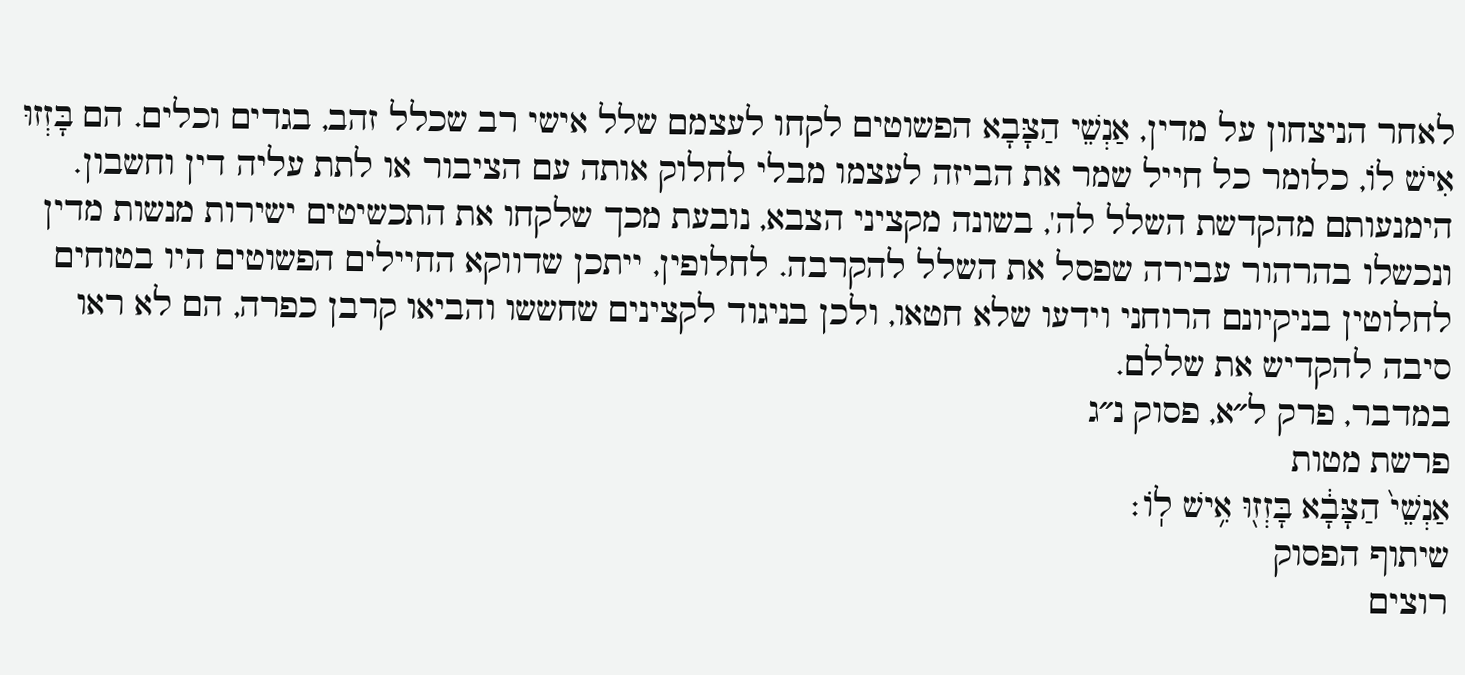לאחר הניצחון על מדין, אַנְשֵׁי הַצָּבָא הפשוטים לקחו לעצמם שלל אישי רב שכלל זהב, בגדים וכלים. הם בָּזְזוּ אִישׁ לוֹ, כלומר כל חייל שמר את הביזה לעצמו מבלי לחלוק אותה עם הציבור או לתת עליה דין וחשבון. הימנעותם מהקדשת השלל לה', בשונה מקציני הצבא, נובעת מכך שלקחו את התכשיטים ישירות מנשות מדין ונכשלו בהרהור עבירה שפסל את השלל להקרבה. לחלופין, ייתכן שדווקא החיילים הפשוטים היו בטוחים לחלוטין בניקיונם הרוחני וידעו שלא חטאו, ולכן בניגוד לקצינים שחששו והביאו קרבן כפרה, הם לא ראו סיבה להקדיש את שללם.
במדבר, פרק ל״א, פסוק נ״ג
פרשת מטות
אַנְשֵׁי֙ הַצָּבָ֔א בָּזְז֖וּ אִ֥ישׁ לֽוֹ׃
שיתוף הפסוק
רוצים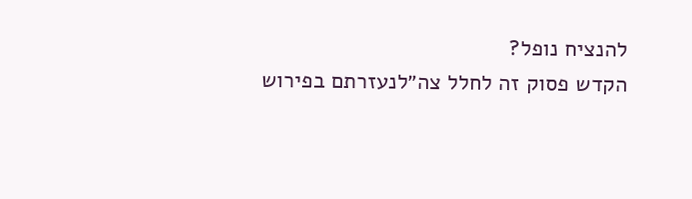להנציח נופל?
הקדש פסוק זה לחלל צה״לנעזרתם בפירוש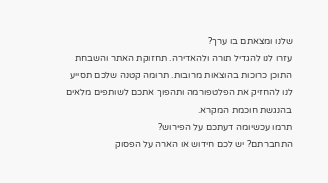שלנו ומצאתם בו ערך?
עזרו לנו להגדיל תורה ולהאדירה. תחזוקת האתר והשבחת התוכן כרוכות בהוצאות מרובות. תרומה קטנה שלכם תסייע לנו להחזיק את הפלטפורמה ותהפוך אתכם לשותפים מלאים בהנגשת חוכמת המקרא.
תרמו עכשיומה דעתכם על הפירוש?
התחברתם? יש לכם חידוש או הארה על הפסוק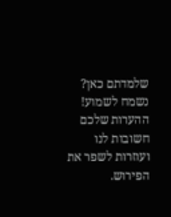שלמדתם כאן? נשמח לשמוע!
ההערות שלכם חשובות לנו ועוזרות לשפר את הפירוש.